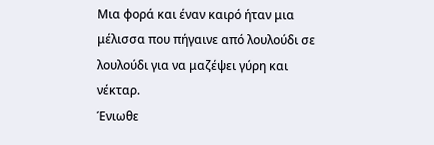Μια φορά και έναν καιρό ήταν μια μέλισσα που πήγαινε από λουλούδι σε λουλούδι για να μαζέψει γύρη και νέκταρ.
Ένιωθε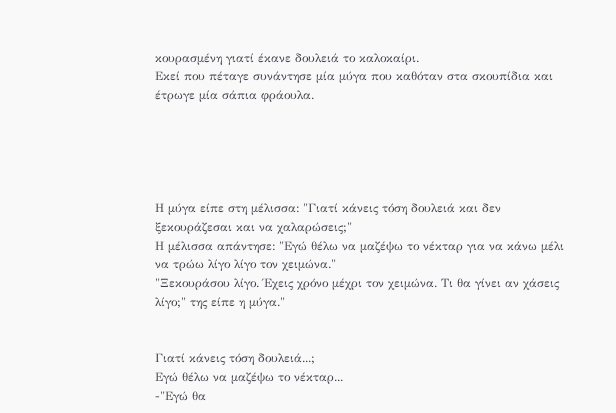κουρασμένη γιατί έκανε δουλειά το καλοκαίρι.
Εκεί που πέταγε συνάντησε μία μύγα που καθόταν στα σκουπίδια και έτρωγε μία σάπια φράουλα.





Η μύγα είπε στη μέλισσα: "Γιατί κάνεις τόση δουλειά και δεν ξεκουράζεσαι και να χαλαρώσεις;"
Η μέλισσα απάντησε: "Εγώ θέλω να μαζέψω το νέκταρ για να κάνω μέλι να τρώω λίγο λίγο τον χειμώνα."
"Ξεκουράσου λίγο. Έχεις χρόνο μέχρι τον χειμώνα. Τι θα γίνει αν χάσεις λίγο;" της είπε η μύγα."


Γιατί κάνεις τόση δουλειά...;
Εγώ θέλω να μαζέψω το νέκταρ...
-"Εγώ θα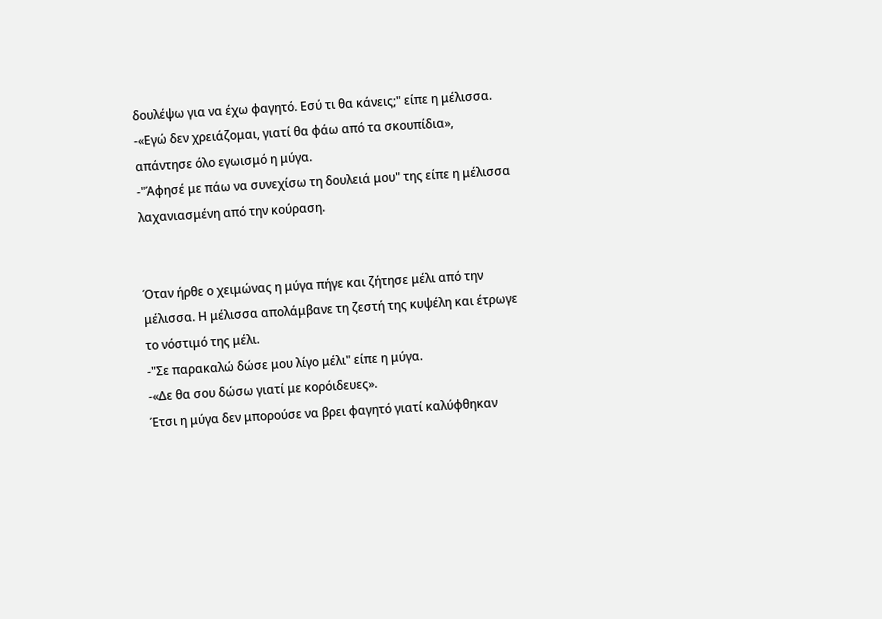δουλέψω για να έχω φαγητό. Εσύ τι θα κάνεις;" είπε η μέλισσα.
-«Εγώ δεν χρειάζομαι, γιατί θα φάω από τα σκουπίδια», απάντησε όλο εγωισμό η μύγα.
-"Άφησέ με πάω να συνεχίσω τη δουλειά μου" της είπε η μέλισσα λαχανιασμένη από την κούραση.


Όταν ήρθε ο χειμώνας η μύγα πήγε και ζήτησε μέλι από την μέλισσα. Η μέλισσα απολάμβανε τη ζεστή της κυψέλη και έτρωγε το νόστιμό της μέλι.
-"Σε παρακαλώ δώσε μου λίγο μέλι" είπε η μύγα.
-«Δε θα σου δώσω γιατί με κορόιδευες».
Έτσι η μύγα δεν μπορούσε να βρει φαγητό γιατί καλύφθηκαν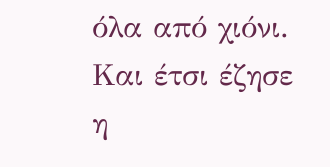όλα από χιόνι.
Και έτσι έζησε η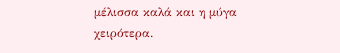μέλισσα καλά και η μύγα χειρότερα.